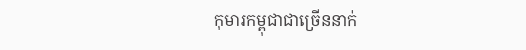កុមារកម្ពុជាជាច្រើននាក់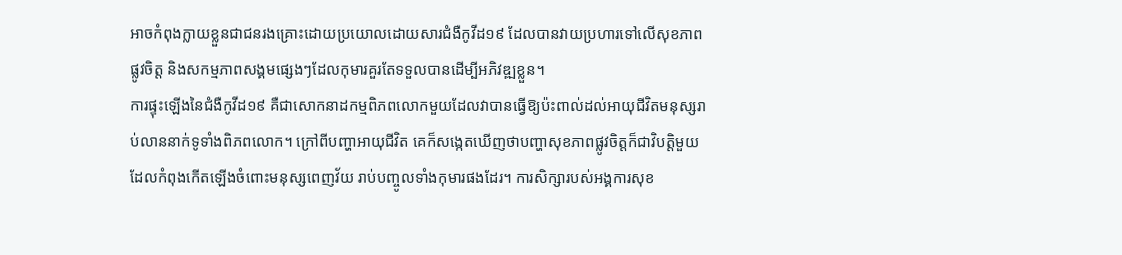អាចកំពុងក្លាយខ្លួនជាជនរងគ្រោះដោយប្រយោលដោយសារជំងឺកូវីដ១៩ ដែលបានវាយប្រហារទៅលើសុខភាពផ្លូវចិត្ត និងសកម្មភាពសង្គមផ្សេងៗដែលកុមារគួរតែទទួលបានដើម្បីអភិវឌ្ឍខ្លួន។
ការផ្ទុះឡើងនៃជំងឺកូវីដ១៩ គឺជាសោកនាដកម្មពិភពលោកមួយដែលវាបានធ្វើឱ្យប៉ះពាល់ដល់អាយុជីវិតមនុស្សរាប់លាននាក់ទូទាំងពិភពលោក។ ក្រៅពីបញ្ហាអាយុជីវិត គេក៏សង្កេតឃើញថាបញ្ហាសុខភាពផ្លូវចិត្តក៏ជាវិបត្តិមួយដែលកំពុងកើតឡើងចំពោះមនុស្សពេញវ័យ រាប់បញ្ចូលទាំងកុមារផងដែរ។ ការសិក្សារបស់អង្គការសុខ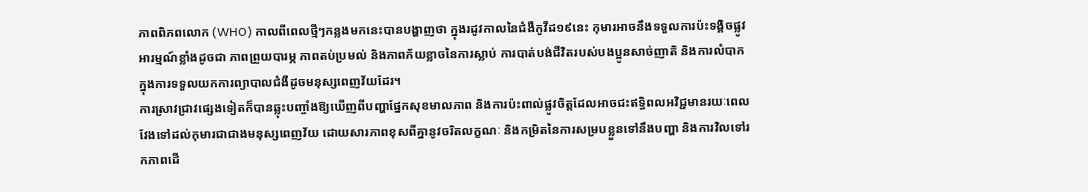ភាពពិភពលោក (WHO) កាលពីពេលថ្មីៗកន្លងមកនេះបានបង្ហាញថា ក្នុងរដូវកាលនៃជំងឺកូវីដ១៩នេះ កុមារអាចនឹងទទួលការប៉ះទង្គិចផ្លូវអារម្មណ៍ខ្លាំងដូចជា ភាពព្រួយបារម្ភ ភាពតប់ប្រមល់ និងភាពភ័យខ្លាចនៃការស្លាប់ ការបាត់បង់ជីវិតរបស់បងប្អូនសាច់ញាតិ និងការលំបាកក្នុងការទទួលយកការព្យាបាលជំងឺដូចមនុស្សពេញវ័យដែរ។
ការស្រាវជ្រាវផ្សេងទៀតក៏បានឆ្លុះបញ្ចាំងឱ្យឃើញពីបញ្ហាផ្នែកសុខមាលភាព និងការប៉ះពាល់ផ្លូវចិត្តដែលអាចជះឥទ្ធិពលអវិជ្ជមានរយៈពេលវែងទៅដល់កុមារជាជាងមនុស្សពេញវ័យ ដោយសារភាពខុសពីគ្នានូវចរិតលក្ខណៈ និងកម្រិតនៃការសម្របខ្លួនទៅនឹងបញ្ហា និងការវិលទៅរកភាពដើ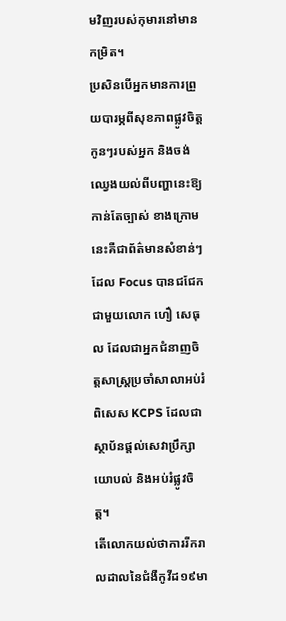មវិញរបស់កុមារនៅមានកម្រិត។
ប្រសិនបើអ្នកមានការព្រួយបារម្ភពីសុខភាពផ្លូវចិត្តកូនៗរបស់អ្នក និងចង់ឈ្វេងយល់ពីបញ្ហានេះឱ្យកាន់តែច្បាស់ ខាងក្រោមនេះគឺជាព័ត៌មានសំខាន់ៗដែល Focus បានជជែកជាមួយលោក ហឿ សេធុល ដែលជាអ្នកជំនាញចិត្តសាស្ត្រប្រចាំសាលាអប់រំពិសេស KCPS ដែលជាស្ថាប័នផ្ដល់សេវាប្រឹក្សាយោបល់ និងអប់រំផ្លូវចិត្ត។
តើលោកយល់ថាការរីករាលដាលនៃជំងឺកូវីដ១៩មា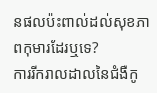នផលប៉ះពាល់ដល់សុខភាពកុមារដែរឬទេ?
ការរីករាលដាលនៃជំងឺកូ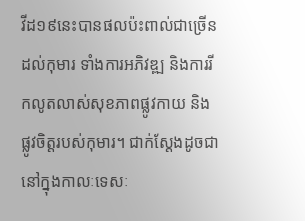វីដ១៩នេះបានផលប៉ះពាល់ជាច្រើនដល់កុមារ ទាំងការអភិវឌ្ឍ និងការរីកលូតលាស់សុខភាពផ្លូវកាយ និងផ្លូវចិត្តរបស់កុមារ។ ជាក់ស្តែងដូចជានៅក្នុងកាលៈទេសៈ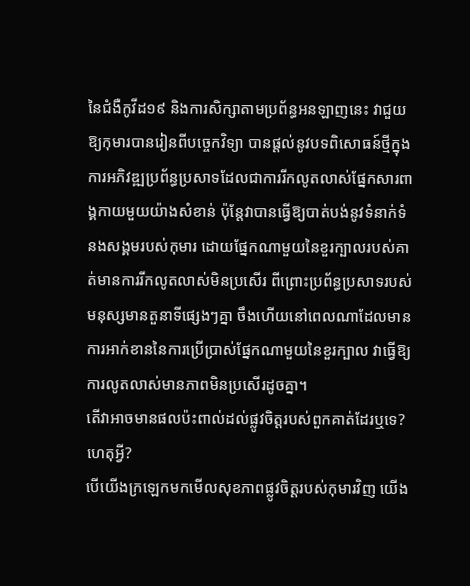នៃជំងឺកូវីដ១៩ និងការសិក្សាតាមប្រព័ន្ធអនឡាញនេះ វាជួយឱ្យកុមារបានរៀនពីបច្ចេកវិទ្យា បានផ្តល់នូវបទពិសោធន៍ថ្មីក្នុងការអភិវឌ្ឍប្រព័ន្ធប្រសាទដែលជាការរីកលូតលាស់ផ្នែកសារពាង្គកាយមួយយ៉ាងសំខាន់ ប៉ុន្តែវាបានធ្វើឱ្យបាត់បង់នូវទំនាក់ទំនងសង្គមរបស់កុមារ ដោយផ្នែកណាមួយនៃខួរក្បាលរបស់គាត់មានការរីកលូតលាស់មិនប្រសើរ ពីព្រោះប្រព័ន្ធប្រសាទរបស់មនុស្សមានតួនាទីផ្សេងៗគ្នា ចឹងហើយនៅពេលណាដែលមានការអាក់ខាននៃការប្រើប្រាស់ផ្នែកណាមួយនៃខួរក្បាល វាធ្វើឱ្យការលូតលាស់មានភាពមិនប្រសើរដូចគ្នា។
តើវាអាចមានផលប៉ះពាល់ដល់ផ្លូវចិត្តរបស់ពួកគាត់ដែរឬទេ? ហេតុអ្វី?
បើយើងក្រឡេកមកមើលសុខភាពផ្លូវចិត្តរបស់កុមារវិញ យើង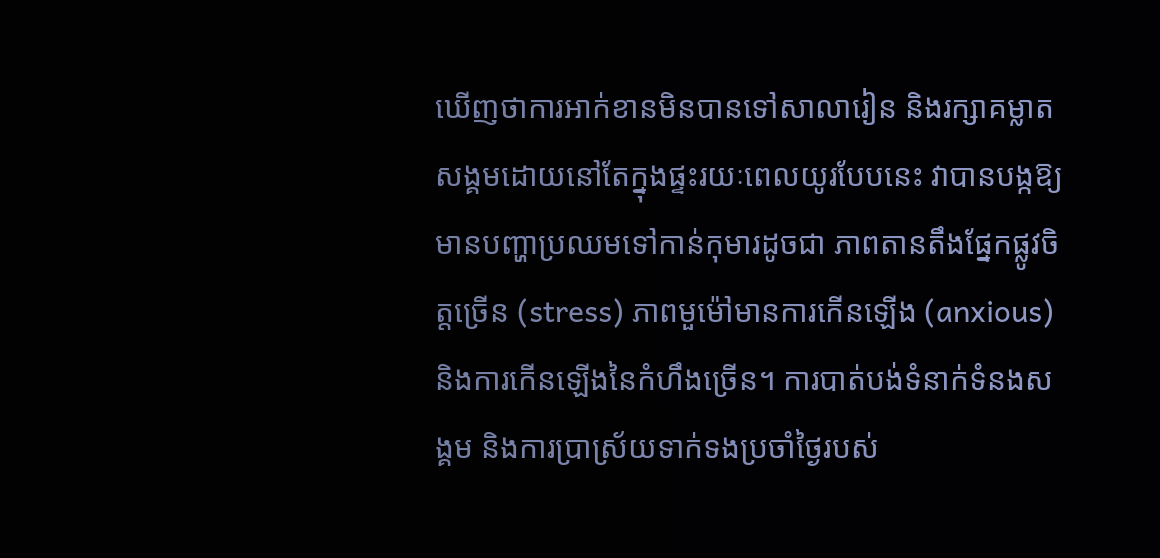ឃើញថាការអាក់ខានមិនបានទៅសាលារៀន និងរក្សាគម្លាតសង្គមដោយនៅតែក្នុងផ្ទះរយៈពេលយូរបែបនេះ វាបានបង្កឱ្យមានបញ្ហាប្រឈមទៅកាន់កុមារដូចជា ភាពតានតឹងផ្នែកផ្លូវចិត្តច្រើន (stress) ភាពមួម៉ៅមានការកើនឡើង (anxious) និងការកើនឡើងនៃកំហឹងច្រើន។ ការបាត់បង់ទំនាក់ទំនងសង្គម និងការប្រាស្រ័យទាក់ទងប្រចាំថ្ងៃរបស់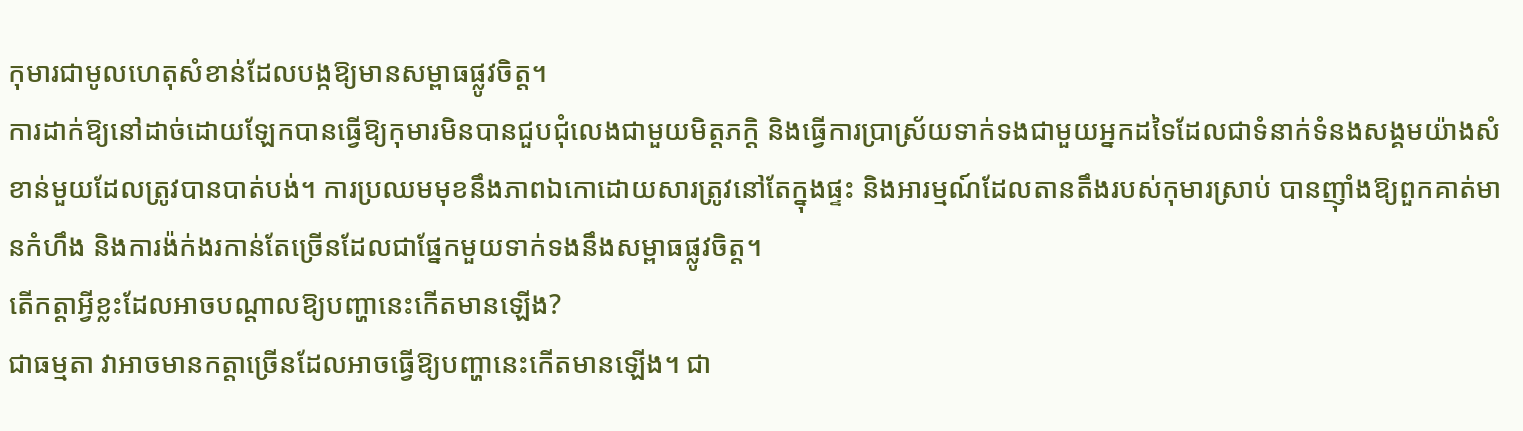កុមារជាមូលហេតុសំខាន់ដែលបង្កឱ្យមានសម្ពាធផ្លូវចិត្ត។
ការដាក់ឱ្យនៅដាច់ដោយឡែកបានធ្វើឱ្យកុមារមិនបានជួបជុំលេងជាមួយមិត្តភក្ដិ និងធ្វើការប្រាស្រ័យទាក់ទងជាមួយអ្នកដទៃដែលជាទំនាក់ទំនងសង្គមយ៉ាងសំខាន់មួយដែលត្រូវបានបាត់បង់។ ការប្រឈមមុខនឹងភាពឯកោដោយសារត្រូវនៅតែក្នុងផ្ទះ និងអារម្មណ៍ដែលតានតឹងរបស់កុមារស្រាប់ បានញ៉ាំងឱ្យពួកគាត់មានកំហឹង និងការង៉ក់ងរកាន់តែច្រើនដែលជាផ្នែកមួយទាក់ទងនឹងសម្ពាធផ្លូវចិត្ត។
តើកត្តាអ្វីខ្លះដែលអាចបណ្តាលឱ្យបញ្ហានេះកើតមានឡើង?
ជាធម្មតា វាអាចមានកត្តាច្រើនដែលអាចធ្វើឱ្យបញ្ហានេះកើតមានឡើង។ ជា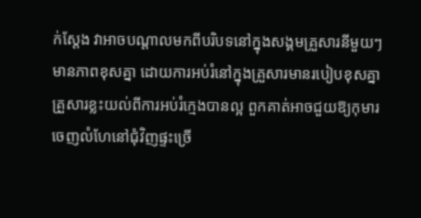ក់ស្តែង វាអាចបណ្តាលមកពីបរិបទនៅក្នុងសង្គមគ្រួសារនីមួយៗមានភាពខុសគ្នា ដោយការអប់រំនៅក្នុងគ្រួសារមានរបៀបខុសគ្នា គ្រួសារខ្លះយល់ពីការអប់រំក្មេងបានល្អ ពួកគាត់អាចជួយឱ្យកុមារចេញលំហែនៅជុំវិញផ្ទះច្រើ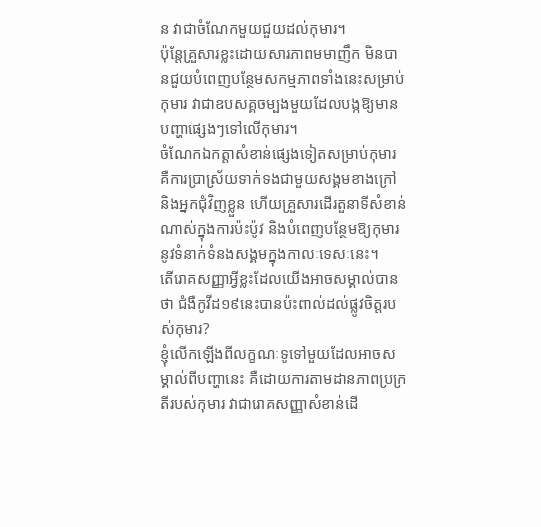ន វាជាចំណែកមួយជួយដល់កុមារ។
ប៉ុន្តែគ្រួសារខ្លះដោយសារភាពមមាញឹក មិនបានជួយបំពេញបន្ថែមសកម្មភាពទាំងនេះសម្រាប់កុមារ វាជាឧបសគ្គចម្បងមួយដែលបង្កឱ្យមានបញ្ហាផ្សេងៗទៅលើកុមារ។
ចំណែកឯកត្តាសំខាន់ផ្សេងទៀតសម្រាប់កុមារ គឺការប្រាស្រ័យទាក់ទងជាមួយសង្គមខាងក្រៅ និងអ្នកជុំវិញខ្លួន ហើយគ្រួសារដើរតួនាទីសំខាន់ណាស់ក្នុងការប៉ះប៉ូវ និងបំពេញបន្ថែមឱ្យកុមារនូវទំនាក់ទំនងសង្គមក្នុងកាលៈទេសៈនេះ។
តើរោគសញ្ញាអ្វីខ្លះដែលយើងអាចសម្គាល់បានថា ជំងឺកូវីដ១៩នេះបានប៉ះពាល់ដល់ផ្លូវចិត្តរបស់កុមារ?
ខ្ញុំលើកឡើងពីលក្ខណៈទូទៅមួយដែលអាចសម្គាល់ពីបញ្ហានេះ គឺដោយការតាមដានភាពប្រក្រតីរបស់កុមារ វាជារោគសញ្ញាសំខាន់ដើ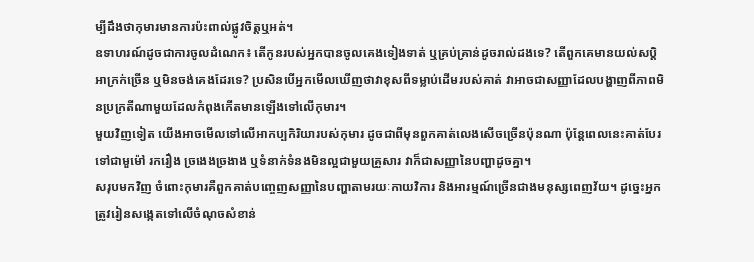ម្បីដឹងថាកុមារមានការប៉ះពាល់ផ្លូវចិត្តឬអត់។
ឧទាហរណ៍ដូចជាការចូលដំណេក៖ តើកូនរបស់អ្នកបានចូលគេងទៀងទាត់ ឬគ្រប់គ្រាន់ដូចរាល់ដងទេ? តើពួកគេមានយល់សប្តិអាក្រក់ច្រើន ឬមិនចង់គេងដែរទេ? ប្រសិនបើអ្នកមើលឃើញថាវាខុសពីទម្លាប់ដើមរបស់គាត់ វាអាចជាសញ្ញាដែលបង្ហាញពីភាពមិនប្រក្រតីណាមួយដែលកំពុងកើតមានឡើងទៅលើកុមារ។
មួយវិញទៀត យើងអាចមើលទៅលើអាកប្បកិរិយារបស់កុមារ ដូចជាពីមុនពួកគាត់លេងសើចច្រើនប៉ុនណា ប៉ុន្តែពេលនេះគាត់បែរទៅជាមួម៉ៅ រករឿង ច្រងេងច្រងាង ឬទំនាក់ទំនងមិនល្អជាមួយគ្រួសារ វាក៏ជាសញ្ញានៃបញ្ហាដូចគ្នា។
សរុបមកវិញ ចំពោះកុមារគឺពួកគាត់បញ្ចេញសញ្ញានៃបញ្ហាតាមរយៈកាយវិការ និងអារម្មណ៍ច្រើនជាងមនុស្សពេញវ័យ។ ដូច្នេះអ្នកត្រូវរៀនសង្កេតទៅលើចំណុចសំខាន់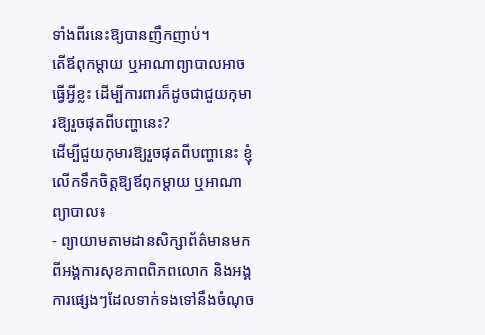ទាំងពីរនេះឱ្យបានញឹកញាប់។
តើឪពុកម្តាយ ឬអាណាព្យាបាលអាចធ្វើអ្វីខ្លះ ដើម្បីការពារក៏ដូចជាជួយកុមារឱ្យរួចផុតពីបញ្ហានេះ?
ដើម្បីជួយកុមារឱ្យរួចផុតពីបញ្ហានេះ ខ្ញុំលើកទឹកចិត្តឱ្យឪពុកម្តាយ ឬអាណាព្យាបាល៖
- ព្យាយាមតាមដានសិក្សាព័ត៌មានមកពីអង្គការសុខភាពពិភពលោក និងអង្គការផ្សេងៗដែលទាក់ទងទៅនឹងចំណុច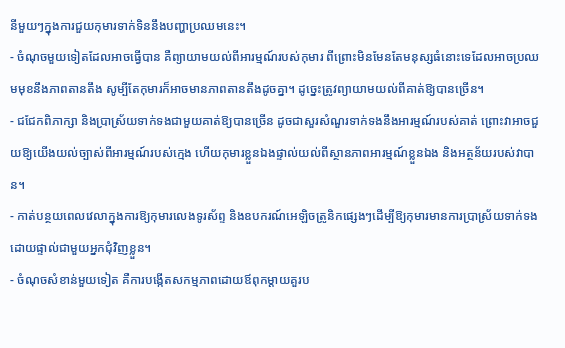នីមួយៗក្នុងការជួយកុមារទាក់ទិននឹងបញ្ហាប្រឈមនេះ។
- ចំណុចមួយទៀតដែលអាចធ្វើបាន គឺព្យាយាមយល់ពីអារម្មណ៍របស់កុមារ ពីព្រោះមិនមែនតែមនុស្សធំនោះទេដែលអាចប្រឈមមុខនឹងភាពតានតឹង សូម្បីតែកុមារក៏អាចមានភាពតានតឹងដូចគ្នា។ ដូច្នេះត្រូវព្យាយាមយល់ពីគាត់ឱ្យបានច្រើន។
- ជជែកពិភាក្សា និងប្រាស្រ័យទាក់ទងជាមួយគាត់ឱ្យបានច្រើន ដូចជាសួរសំណួរទាក់ទងនឹងអារម្មណ៍របស់គាត់ ព្រោះវាអាចជួយឱ្យយើងយល់ច្បាស់ពីអារម្មណ៍របស់ក្មេង ហើយកុមារខ្លួនឯងផ្ទាល់យល់ពីស្ថានភាពអារម្មណ៍ខ្លួនឯង និងអត្ថន័យរបស់វាបាន។
- កាត់បន្ថយពេលវេលាក្នុងការឱ្យកុមារលេងទូរស័ព្ទ និងឧបករណ៍អេឡិចត្រូនិកផ្សេងៗដើម្បីឱ្យកុមារមានការប្រាស្រ័យទាក់ទងដោយផ្ទាល់ជាមួយអ្នកជុំវិញខ្លួន។
- ចំណុចសំខាន់មួយទៀត គឺការបង្កើតសកម្មភាពដោយឪពុកម្តាយគួរប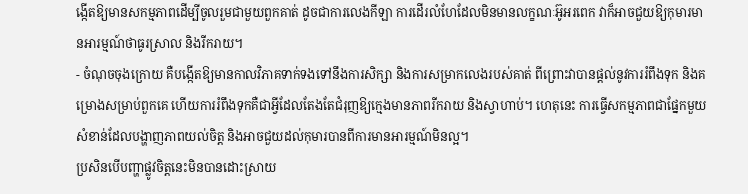ង្កើតឱ្យមានសកម្មភាពដើម្បីចូលរួមជាមួយពួកគាត់ ដូចជាការលេងកីឡា ការដើរលំហែដែលមិនមានលក្ខណៈអ៊ូអរពេក វាក៏អាចជួយឱ្យកុមារមានអារម្មណ៍ថាធូរស្រាល និងរីករាយ។
- ចំណុចចុងក្រោយ គឺបង្កើតឱ្យមានកាលវិភាគទាក់ទងទៅនឹងការសិក្សា និងការសម្រាកលេងរបស់គាត់ ពីព្រោះវាបានផ្តល់នូវការរំពឹងទុក និងគម្រោងសម្រាប់ពួកគេ ហើយការរំពឹងទុកគឺជាអ្វីដែលតែងតែជំរុញឱ្យក្មេងមានភាពរីករាយ និងស្វាហាប់។ ហេតុនេះ ការធ្វើសកម្មភាពជាផ្នែកមួយសំខាន់ដែលបង្ហាញភាពយល់ចិត្ត និងអាចជួយដល់កុមារបានពីការមានអារម្មណ៍មិនល្អ។
ប្រសិនបើបញ្ហាផ្លូវចិត្តនេះមិនបានដោះស្រាយ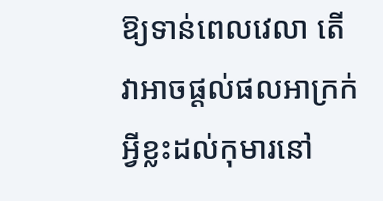ឱ្យទាន់ពេលវេលា តើវាអាចផ្តល់ផលអាក្រក់អ្វីខ្លះដល់កុមារនៅ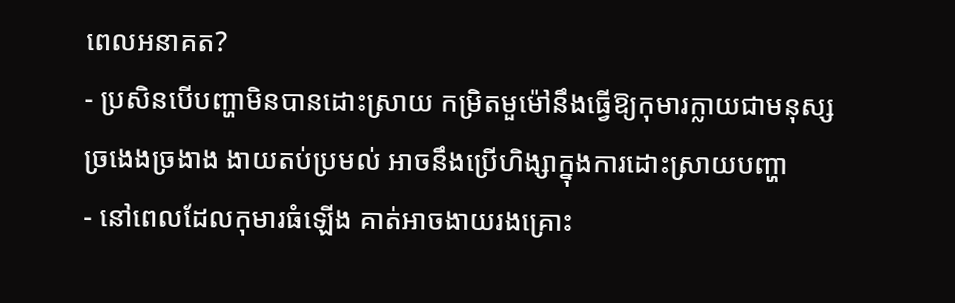ពេលអនាគត?
- ប្រសិនបើបញ្ហាមិនបានដោះស្រាយ កម្រិតមួម៉ៅនឹងធ្វើឱ្យកុមារក្លាយជាមនុស្សច្រងេងច្រងាង ងាយតប់ប្រមល់ អាចនឹងប្រើហិង្សាក្នុងការដោះស្រាយបញ្ហា
- នៅពេលដែលកុមារធំឡើង គាត់អាចងាយរងគ្រោះ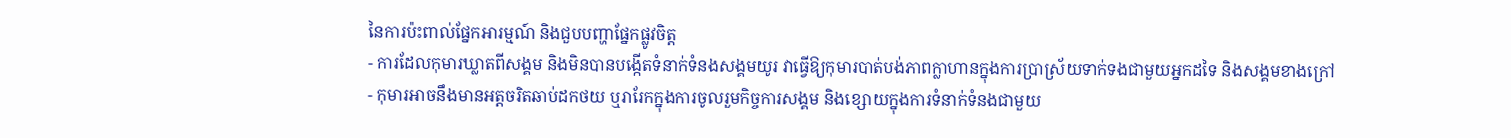នៃការប៉ះពាល់ផ្នែកអារម្មណ៍ និងជួបបញ្ហាផ្នែកផ្លូវចិត្ត
- ការដែលកុមារឃ្លាតពីសង្គម និងមិនបានបង្កើតទំនាក់ទំនងសង្គមយូរ វាធ្វើឱ្យកុមារបាត់បង់ភាពក្លាហានក្នុងការប្រាស្រ័យទាក់ទងជាមួយអ្នកដទៃ និងសង្គមខាងក្រៅ
- កុមារអាចនឹងមានអត្តចរិតឆាប់ដកថយ ឬរារែកក្នុងការចូលរួមកិច្ចការសង្គម និងខ្សោយក្នុងការទំនាក់ទំនងជាមួយ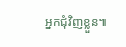អ្នកជុំវិញខ្លួន៕